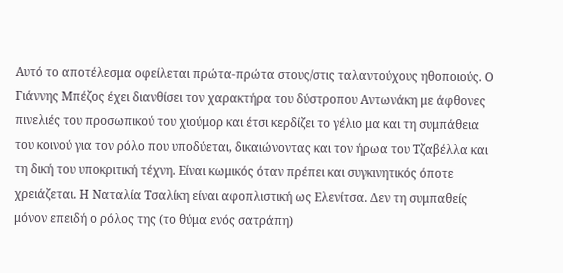Αυτό το αποτέλεσμα οφείλεται πρώτα-πρώτα στους/στις ταλαντούχους ηθοποιούς. Ο Γιάννης Μπέζος έχει διανθίσει τον χαρακτήρα του δύστροπου Αντωνάκη με άφθονες πινελιές του προσωπικού του χιούμορ και έτσι κερδίζει το γέλιο μα και τη συμπάθεια του κοινού για τον ρόλο που υποδύεται, δικαιώνοντας και τον ήρωα του Τζαβέλλα και τη δική του υποκριτική τέχνη. Είναι κωμικός όταν πρέπει και συγκινητικός όποτε χρειάζεται. Η Ναταλία Τσαλίκη είναι αφοπλιστική ως Ελενίτσα. Δεν τη συμπαθείς μόνον επειδή ο ρόλος της (το θύμα ενός σατράπη)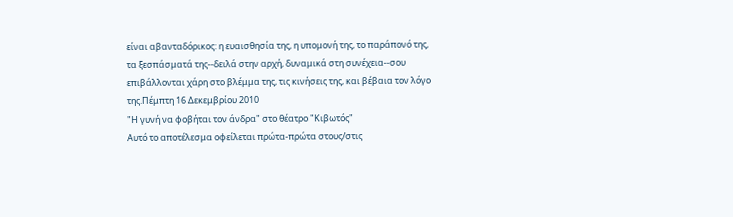είναι αβανταδόρικος: η ευαισθησία της, η υπομονή της, το παράπονό της, τα ξεσπάσματά της--δειλά στην αρχή, δυναμικά στη συνέχεια--σου επιβάλλονται χάρη στο βλέμμα της, τις κινήσεις της, και βέβαια τον λόγο της.Πέμπτη 16 Δεκεμβρίου 2010
"Η γυνή να φοβήται τον άνδρα" στο θέατρο "Κιβωτός"
Αυτό το αποτέλεσμα οφείλεται πρώτα-πρώτα στους/στις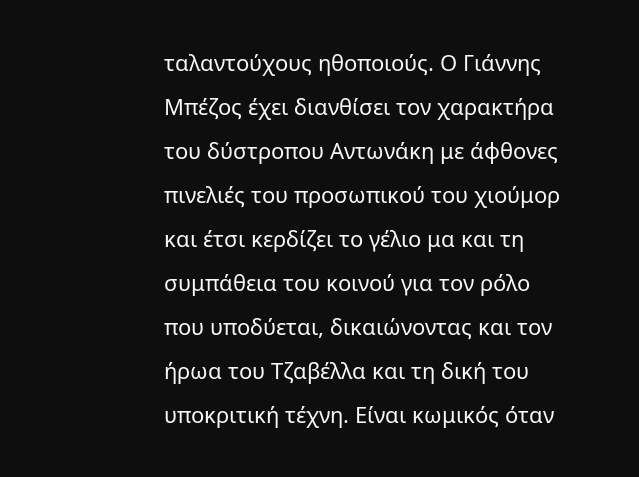ταλαντούχους ηθοποιούς. Ο Γιάννης Μπέζος έχει διανθίσει τον χαρακτήρα του δύστροπου Αντωνάκη με άφθονες πινελιές του προσωπικού του χιούμορ και έτσι κερδίζει το γέλιο μα και τη συμπάθεια του κοινού για τον ρόλο που υποδύεται, δικαιώνοντας και τον ήρωα του Τζαβέλλα και τη δική του υποκριτική τέχνη. Είναι κωμικός όταν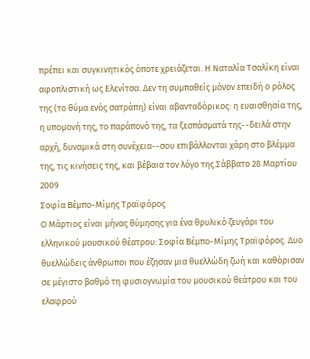πρέπει και συγκινητικός όποτε χρειάζεται. Η Ναταλία Τσαλίκη είναι αφοπλιστική ως Ελενίτσα. Δεν τη συμπαθείς μόνον επειδή ο ρόλος της (το θύμα ενός σατράπη) είναι αβανταδόρικος: η ευαισθησία της, η υπομονή της, το παράπονό της, τα ξεσπάσματά της--δειλά στην αρχή, δυναμικά στη συνέχεια--σου επιβάλλονται χάρη στο βλέμμα της, τις κινήσεις της, και βέβαια τον λόγο της.Σάββατο 28 Μαρτίου 2009
Σοφία Βέμπο-Μίμης Τραϊφόρος
Ο Μάρτιος είναι μήνας θύμησης για ένα θρυλικό ζευγάρι του ελληνικού μουσικού θέατρου: Σοφία Βέμπο-Μίμης Τραϊφόρος. Δυο θυελλώδεις άνθρωποι που έζησαν μια θυελλώδη ζωή και καθόρισαν σε μέγιστο βαθμό τη φυσιογνωμία του μουσικού θεάτρου και του ελαφρού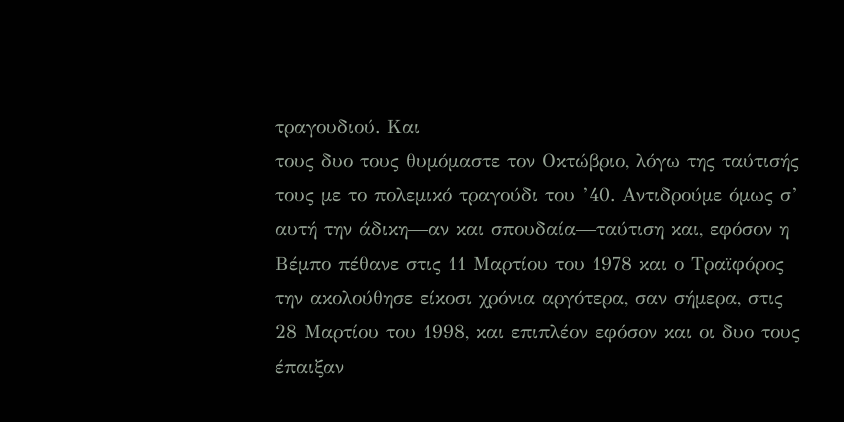τραγουδιού. Και
τους δυο τους θυμόμαστε τον Οκτώβριο, λόγω της ταύτισής τους με το πολεμικό τραγούδι του ’40. Αντιδρούμε όμως σ’ αυτή την άδικη—αν και σπουδαία—ταύτιση και, εφόσον η Βέμπο πέθανε στις 11 Μαρτίου του 1978 και ο Τραϊφόρος την ακολούθησε είκοσι χρόνια αργότερα, σαν σήμερα, στις 28 Μαρτίου του 1998, και επιπλέον εφόσον και οι δυο τους έπαιξαν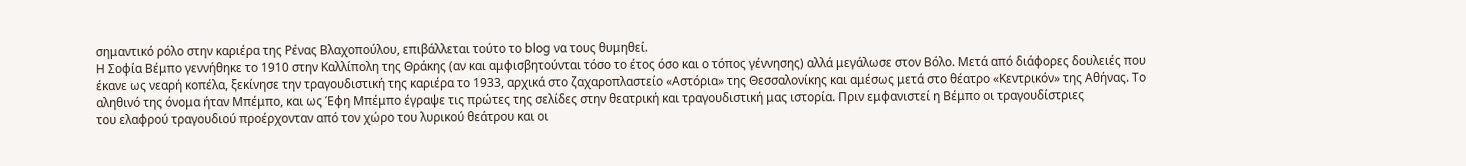σημαντικό ρόλο στην καριέρα της Ρένας Βλαχοπούλου, επιβάλλεται τούτο το blog να τους θυμηθεί.
Η Σοφία Βέμπο γεννήθηκε το 1910 στην Καλλίπολη της Θράκης (αν και αμφισβητούνται τόσο το έτος όσο και ο τόπος γέννησης) αλλά μεγάλωσε στον Βόλο. Μετά από διάφορες δουλειές που έκανε ως νεαρή κοπέλα, ξεκίνησε την τραγουδιστική της καριέρα το 1933, αρχικά στο ζαχαροπλαστείο «Αστόρια» της Θεσσαλονίκης και αμέσως μετά στο θέατρο «Κεντρικόν» της Αθήνας. Το αληθινό της όνομα ήταν Μπέμπο, και ως Έφη Μπέμπο έγραψε τις πρώτες της σελίδες στην θεατρική και τραγουδιστική μας ιστορία. Πριν εμφανιστεί η Βέμπο οι τραγουδίστριες
του ελαφρού τραγουδιού προέρχονταν από τον χώρο του λυρικού θεάτρου και οι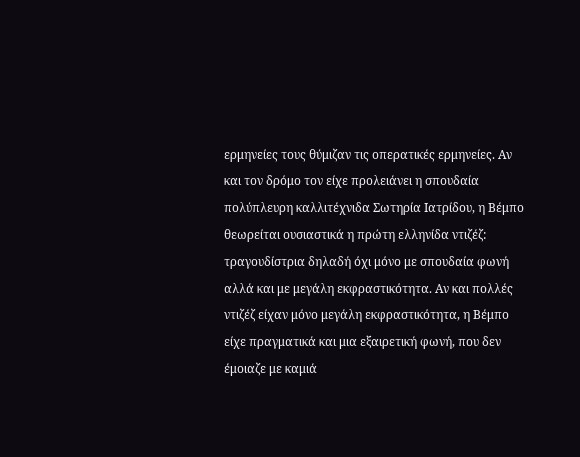ερμηνείες τους θύμιζαν τις οπερατικές ερμηνείες. Αν και τον δρόμο τον είχε προλειάνει η σπουδαία πολύπλευρη καλλιτέχνιδα Σωτηρία Ιατρίδου, η Βέμπο θεωρείται ουσιαστικά η πρώτη ελληνίδα ντιζέζ: τραγουδίστρια δηλαδή όχι μόνο με σπουδαία φωνή αλλά και με μεγάλη εκφραστικότητα. Αν και πολλές ντιζέζ είχαν μόνο μεγάλη εκφραστικότητα, η Βέμπο είχε πραγματικά και μια εξαιρετική φωνή, που δεν έμοιαζε με καμιά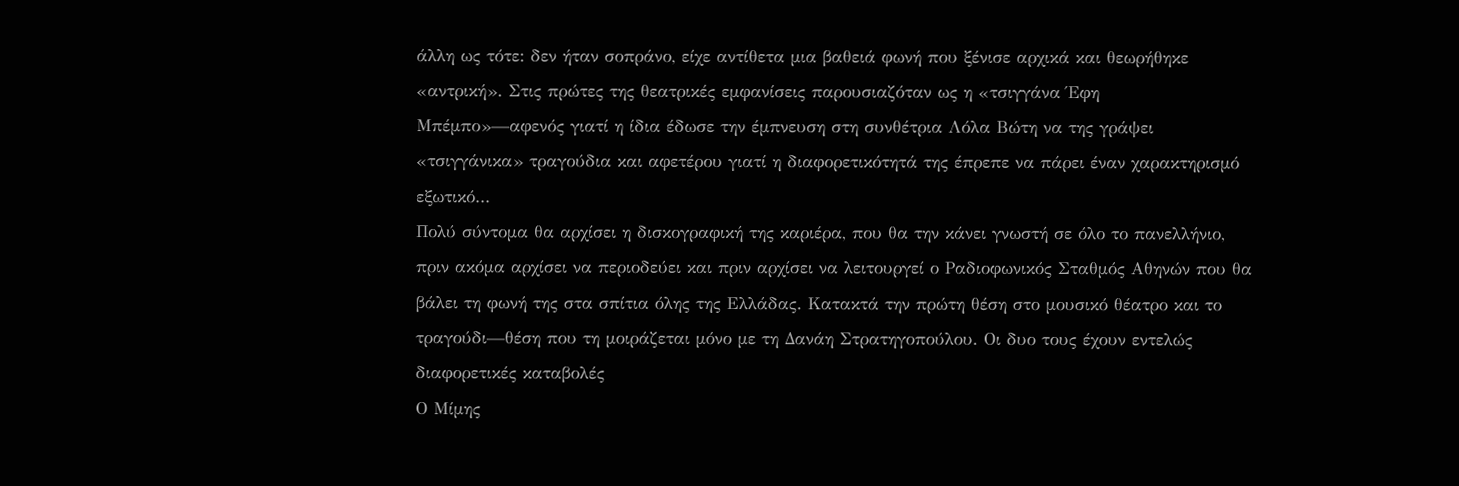άλλη ως τότε: δεν ήταν σοπράνο, είχε αντίθετα μια βαθειά φωνή που ξένισε αρχικά και θεωρήθηκε «αντρική». Στις πρώτες της θεατρικές εμφανίσεις παρουσιαζόταν ως η «τσιγγάνα Έφη Μπέμπο»—αφενός γιατί η ίδια έδωσε την έμπνευση στη συνθέτρια Λόλα Βώτη να της γράψει «τσιγγάνικα» τραγούδια και αφετέρου γιατί η διαφορετικότητά της έπρεπε να πάρει έναν χαρακτηρισμό εξωτικό...
Πολύ σύντομα θα αρχίσει η δισκογραφική της καριέρα, που θα την κάνει γνωστή σε όλο το πανελλήνιο, πριν ακόμα αρχίσει να περιοδεύει και πριν αρχίσει να λειτουργεί ο Ραδιοφωνικός Σταθμός Αθηνών που θα βάλει τη φωνή της στα σπίτια όλης της Ελλάδας. Κατακτά την πρώτη θέση στο μουσικό θέατρο και το τραγούδι—θέση που τη μοιράζεται μόνο με τη Δανάη Στρατηγοπούλου. Οι δυο τους έχουν εντελώς διαφορετικές καταβολές
Ο Μίμης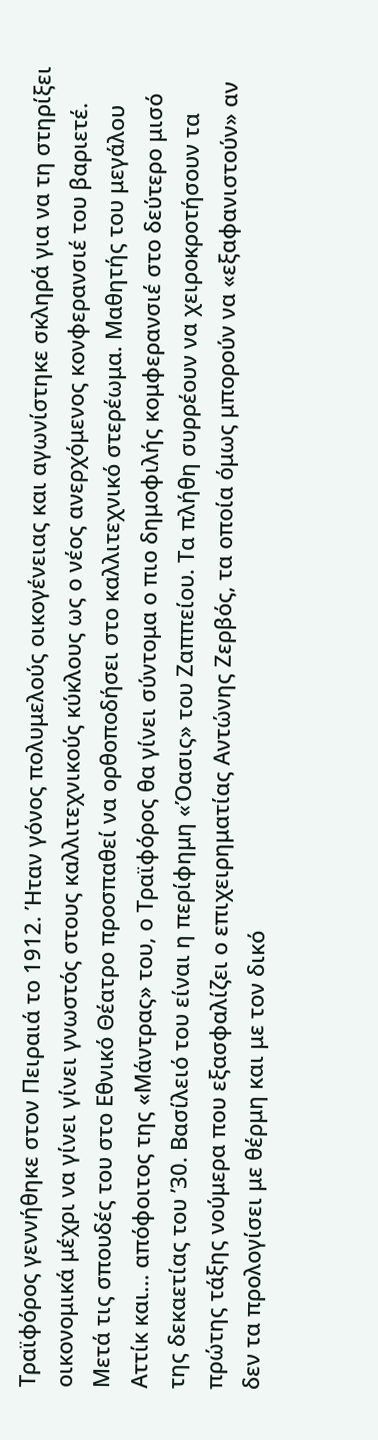Τραϊφόρος γεννήθηκε στον Πειραιά το 1912. Ήταν γόνος πολυμελούς οικογένειας και αγωνίστηκε σκληρά για να τη στηρίξει οικονομικά μέχρι να γίνει γίνει γνωστός στους καλλιτεχνικούς κύκλους ως ο νέος ανερχόμενος κονφερανσιέ του βαριετέ. Μετά τις σπουδές του στο Εθνικό Θέατρο προσπαθεί να ορθοποδήσει στο καλλιτεχνικό στερέωμα. Μαθητής του μεγάλου Αττίκ και... απόφοιτος της «Μάντρας» του, ο Τραϊφόρος θα γίνει σύντομα ο πιο δημοφιλής κομφερανσιέ στο δεύτερο μισό της δεκαετίας του ’30. Βασίλειό του είναι η περίφημη «Όασις» του Ζαππείου. Τα πλήθη συρρέουν να χειροκροτήσουν τα πρώτης τάξης νούμερα που εξασφαλίζει ο επιχειρηματίας Αντώνης Ζερβός, τα οποία όμως μπορούν να «εξαφανιστούν» αν δεν τα προλογίσει με θέρμη και με τον δικό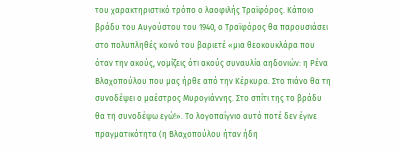του χαρακτηριστικό τρόπο ο λαοφιλής Τραϊφόρος. Κάποιο βράδυ του Αυγούστου του 1940, ο Τραϊφόρος θα παρουσιάσει στο πολυπληθές κοινό του βαριετέ «μια θεοκουκλάρα που όταν την ακούς, νομίζεις ότι ακούς συναυλία αηδονιών: η Ρένα Βλαχοπούλου που μας ήρθε από την Κέρκυρα. Στο πιάνο θα τη συνοδέψει ο μαέστρος Μυρογιάννης. Στο σπίτι της το βράδυ θα τη συνοδέψω εγώ!». Το λογοπαίγνιο αυτό ποτέ δεν έγινε πραγματικότητα (η Βλαχοπούλου ήταν ήδη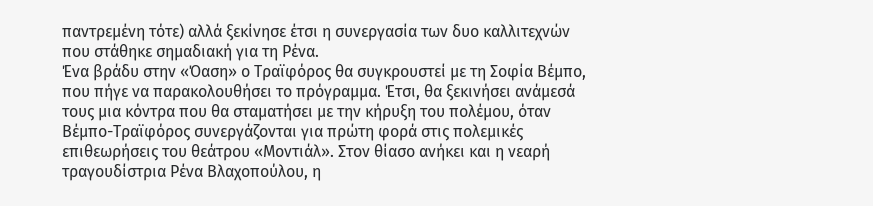παντρεμένη τότε) αλλά ξεκίνησε έτσι η συνεργασία των δυο καλλιτεχνών που στάθηκε σημαδιακή για τη Ρένα.
Ένα βράδυ στην «Όαση» ο Τραϊφόρος θα συγκρουστεί με τη Σοφία Βέμπο, που πήγε να παρακολουθήσει το πρόγραμμα. Έτσι, θα ξεκινήσει ανάμεσά τους μια κόντρα που θα σταματήσει με την κήρυξη του πολέμου, όταν Βέμπο-Τραϊφόρος συνεργάζονται για πρώτη φορά στις πολεμικές επιθεωρήσεις του θεάτρου «Μοντιάλ». Στον θίασο ανήκει και η νεαρή τραγουδίστρια Ρένα Βλαχοπούλου, η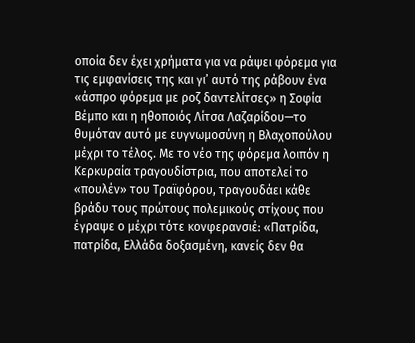οποία δεν έχει χρήματα για να ράψει φόρεμα για τις εμφανίσεις της και γι’ αυτό της ράβουν ένα «άσπρο φόρεμα με ροζ δαντελίτσες» η Σοφία Βέμπο και η ηθοποιός Λίτσα Λαζαρίδου—το θυμόταν αυτό με ευγνωμοσύνη η Βλαχοπούλου μέχρι το τέλος. Με το νέο της φόρεμα λοιπόν η Κερκυραία τραγουδίστρια, που αποτελεί το «πουλέν» του Τραϊφόρου, τραγουδάει κάθε βράδυ τους πρώτους πολεμικούς στίχους που έγραψε ο μέχρι τότε κονφερανσιέ: «Πατρίδα, πατρίδα, Ελλάδα δοξασμένη, κανείς δεν θα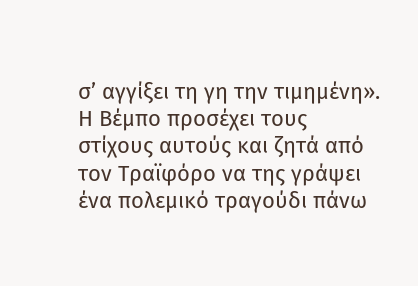σ’ αγγίξει τη γη την τιμημένη». Η Βέμπο προσέχει τους στίχους αυτούς και ζητά από τον Τραϊφόρο να της γράψει ένα πολεμικό τραγούδι πάνω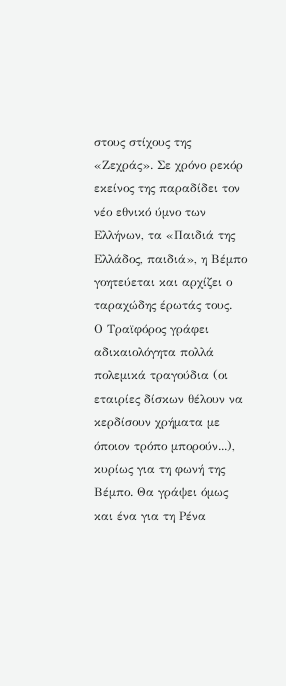στους στίχους της «Ζεχράς». Σε χρόνο ρεκόρ εκείνος της παραδίδει τον νέο εθνικό ύμνο των Ελλήνων, τα «Παιδιά της Ελλάδος, παιδιά», η Βέμπο γοητεύεται και αρχίζει ο ταραχώδης έρωτάς τους.
Ο Τραϊφόρος γράφει αδικαιολόγητα πολλά πολεμικά τραγούδια (οι εταιρίες δίσκων θέλουν να κερδίσουν χρήματα με όποιον τρόπο μπορούν...), κυρίως για τη φωνή της Βέμπο. Θα γράψει όμως και ένα για τη Ρένα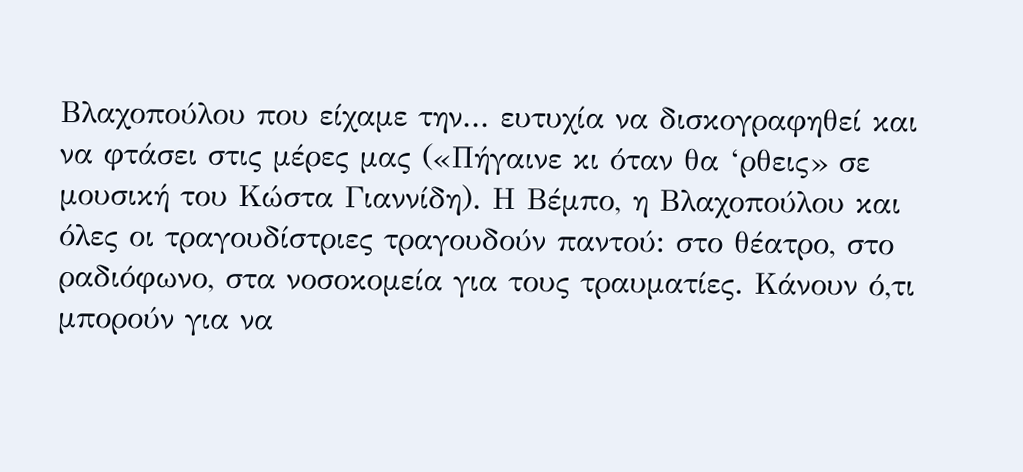Βλαχοπούλου που είχαμε την... ευτυχία να δισκογραφηθεί και να φτάσει στις μέρες μας («Πήγαινε κι όταν θα ‘ρθεις» σε μουσική του Κώστα Γιαννίδη). Η Βέμπο, η Βλαχοπούλου και όλες οι τραγουδίστριες τραγουδούν παντού: στο θέατρο, στο ραδιόφωνο, στα νοσοκομεία για τους τραυματίες. Κάνουν ό,τι μπορούν για να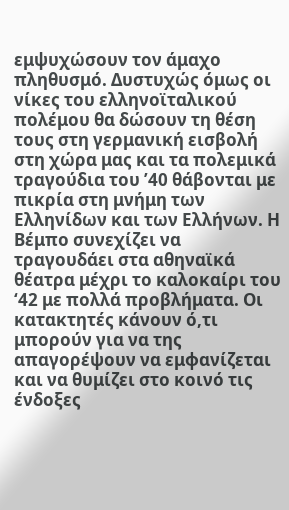εμψυχώσουν τον άμαχο πληθυσμό. Δυστυχώς όμως οι νίκες του ελληνοϊταλικού πολέμου θα δώσουν τη θέση τους στη γερμανική εισβολή στη χώρα μας και τα πολεμικά τραγούδια του ’40 θάβονται με πικρία στη μνήμη των Ελληνίδων και των Ελλήνων. Η Βέμπο συνεχίζει να τραγουδάει στα αθηναϊκά θέατρα μέχρι το καλοκαίρι του ‘42 με πολλά προβλήματα. Οι κατακτητές κάνουν ό,τι μπορούν για να της απαγορέψουν να εμφανίζεται και να θυμίζει στο κοινό τις ένδοξες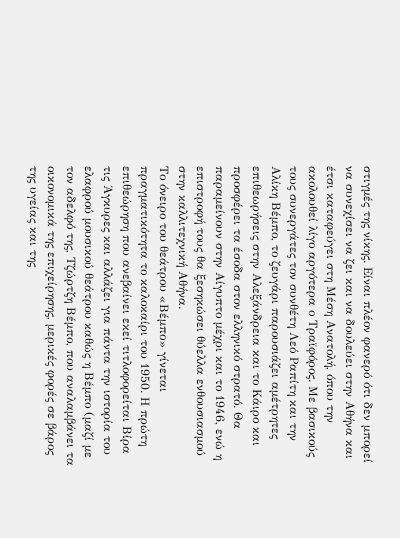στιγμές της νίκης. Είναι πλέον φανερό ότι δεν μπορεί να συνεχίσει να ζει και να δουλεύει στην Αθήνα και έτσι καταφεύγει στη Μέση Ανατολή, όπου την ακολουθεί λίγο αργότερα ο Τραϊφόρος. Με βασικούς τους συνεργάτες τον συνθέτη Λεό Ραπίτη και την Αλίκη Βέμπο, το ζευγάρι παρουσιάζει αμέτρητες επιθεωρήσεις στην Αλεξάνδρεια και το Κάιρο και προσφέρει τα έσοδα στον ελληνικό στρατό. Θα παραμείνουν στην Αίγυπτο μέχρι και το 1946, ενώ η επιστροφή τους θα ξεσηκώσει θύελλα ενθουσιασμού στην καλλιτεχνική Αθήνα.
Το όνειρο του θεάτρου «Βέμπο» γίνεται πραγματικότητα το καλοκαίρι του 1950. Η πρώτη επιθεώρηση που ανεβαίνει εκεί τιτλοφορείται Βίρα τις Άγκυρες και αλλάζει για πάντα την ιστορία του ελαφρού μουσικού θεάτρου καθώς η Βέμπο (μαζί με τον αδελφό της, Τζώρτζη Βέμπο, που αναλαμβάνει τα οικονομικά της επιχείρησης, μερικές φορές σε βάρος της υγείας και της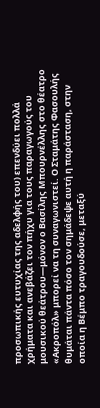προσωπικής ευτυχίας της αδελφής του) επενδύει πολλά χρήματα και ανεβάζει τον πήχυ για τους παραγωγούς του μουσικού θεάτρου—μόνον ο Βασίλης Μπουρνέλλης στο θέατρο «Ακροπόλ» μπορεί να τη συναγωνιστεί. Ο Σταμάτης Φασουλής θυμάται πάντα πόσο τον σημάδεψε αυτή η παράσταση, στην οποία η Βέμπο τραγουδούσε, μεταξύ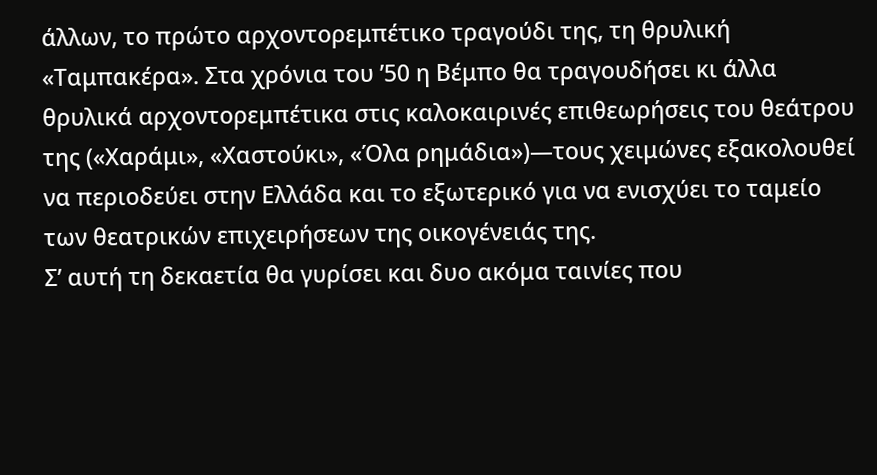άλλων, το πρώτο αρχοντορεμπέτικο τραγούδι της, τη θρυλική «Ταμπακέρα». Στα χρόνια του ’50 η Βέμπο θα τραγουδήσει κι άλλα θρυλικά αρχοντορεμπέτικα στις καλοκαιρινές επιθεωρήσεις του θεάτρου της («Χαράμι», «Χαστούκι», «Όλα ρημάδια»)—τους χειμώνες εξακολουθεί να περιοδεύει στην Ελλάδα και το εξωτερικό για να ενισχύει το ταμείο των θεατρικών επιχειρήσεων της οικογένειάς της.
Σ’ αυτή τη δεκαετία θα γυρίσει και δυο ακόμα ταινίες που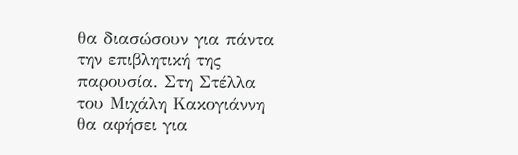θα διασώσουν για πάντα την επιβλητική της παρουσία. Στη Στέλλα του Μιχάλη Κακογιάννη θα αφήσει για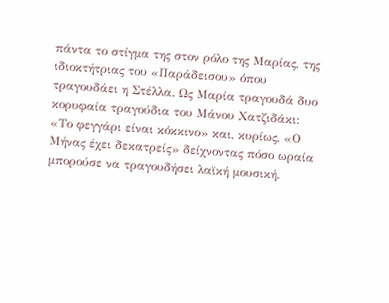πάντα το στίγμα της στον ρόλο της Μαρίας, της ιδιοκτήτριας του «Παράδεισου» όπου τραγουδάει η Στέλλα. Ως Μαρία τραγουδά δυο κορυφαία τραγούδια του Μάνου Χατζιδάκι: «Το φεγγάρι είναι κόκκινο» και, κυρίως, «Ο Μήνας έχει δεκατρείς» δείχνοντας πόσο ωραία μπορούσε να τραγουδήσει λαϊκή μουσική.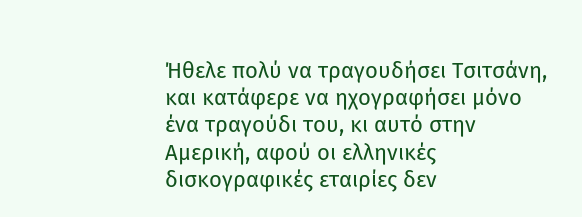Ήθελε πολύ να τραγουδήσει Τσιτσάνη, και κατάφερε να ηχογραφήσει μόνο ένα τραγούδι του, κι αυτό στην Αμερική, αφού οι ελληνικές δισκογραφικές εταιρίες δεν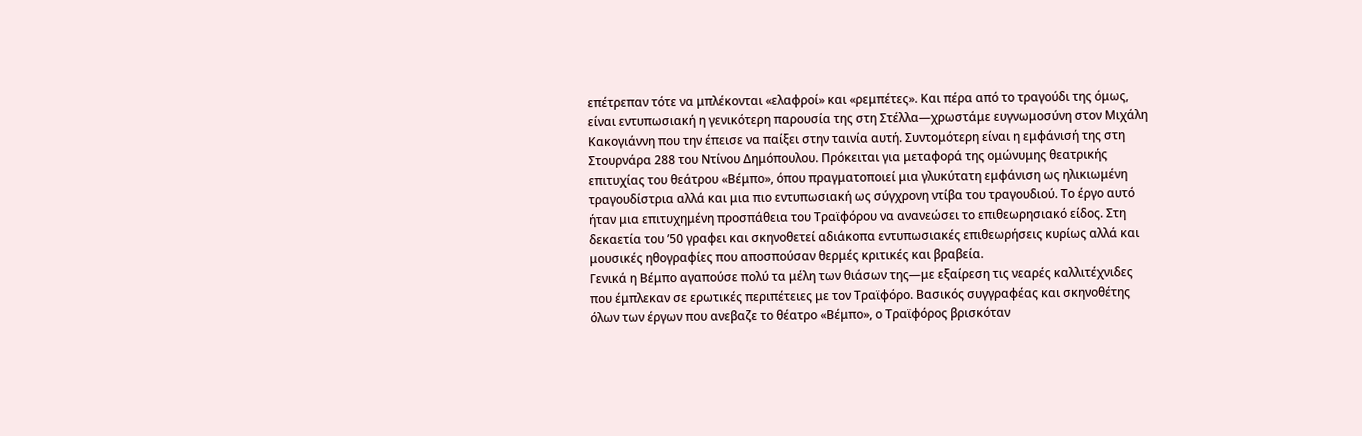επέτρεπαν τότε να μπλέκονται «ελαφροί» και «ρεμπέτες». Και πέρα από το τραγούδι της όμως, είναι εντυπωσιακή η γενικότερη παρουσία της στη Στέλλα—χρωστάμε ευγνωμοσύνη στον Μιχάλη Κακογιάννη που την έπεισε να παίξει στην ταινία αυτή. Συντομότερη είναι η εμφάνισή της στη Στουρνάρα 288 του Ντίνου Δημόπουλου. Πρόκειται για μεταφορά της ομώνυμης θεατρικής επιτυχίας του θεάτρου «Βέμπο», όπου πραγματοποιεί μια γλυκύτατη εμφάνιση ως ηλικιωμένη τραγουδίστρια αλλά και μια πιο εντυπωσιακή ως σύγχρονη ντίβα του τραγουδιού. Το έργο αυτό ήταν μια επιτυχημένη προσπάθεια του Τραϊφόρου να ανανεώσει το επιθεωρησιακό είδος. Στη δεκαετία του ’50 γραφει και σκηνοθετεί αδιάκοπα εντυπωσιακές επιθεωρήσεις κυρίως αλλά και μουσικές ηθογραφίες που αποσπούσαν θερμές κριτικές και βραβεία.
Γενικά η Βέμπο αγαπούσε πολύ τα μέλη των θιάσων της—με εξαίρεση τις νεαρές καλλιτέχνιδες που έμπλεκαν σε ερωτικές περιπέτειες με τον Τραϊφόρο. Βασικός συγγραφέας και σκηνοθέτης όλων των έργων που ανεβαζε το θέατρο «Βέμπο», ο Τραϊφόρος βρισκόταν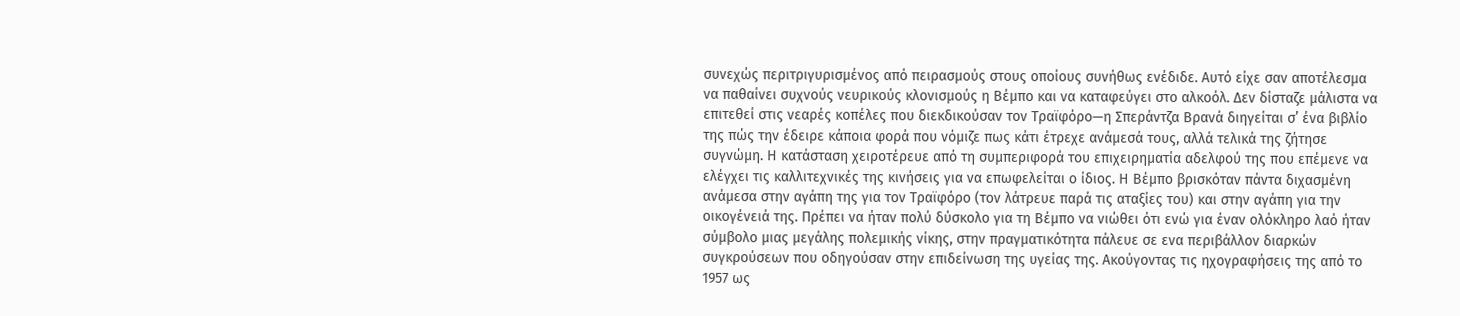συνεχώς περιτριγυρισμένος από πειρασμούς στους οποίους συνήθως ενέδιδε. Αυτό είχε σαν αποτέλεσμα να παθαίνει συχνούς νευρικούς κλονισμούς η Βέμπο και να καταφεύγει στο αλκοόλ. Δεν δίσταζε μάλιστα να επιτεθεί στις νεαρές κοπέλες που διεκδικούσαν τον Τραϊφόρο—η Σπεράντζα Βρανά διηγείται σ’ ένα βιβλίο της πώς την έδειρε κάποια φορά που νόμιζε πως κάτι έτρεχε ανάμεσά τους, αλλά τελικά της ζήτησε συγνώμη. Η κατάσταση χειροτέρευε από τη συμπεριφορά του επιχειρηματία αδελφού της που επέμενε να ελέγχει τις καλλιτεχνικές της κινήσεις για να επωφελείται ο ίδιος. Η Βέμπο βρισκόταν πάντα διχασμένη ανάμεσα στην αγάπη της για τον Τραϊφόρο (τον λάτρευε παρά τις αταξίες του) και στην αγάπη για την οικογένειά της. Πρέπει να ήταν πολύ δύσκολο για τη Βέμπο να νιώθει ότι ενώ για έναν ολόκληρο λαό ήταν σύμβολο μιας μεγάλης πολεμικής νίκης, στην πραγματικότητα πάλευε σε ενα περιβάλλον διαρκών συγκρούσεων που οδηγούσαν στην επιδείνωση της υγείας της. Ακούγοντας τις ηχογραφήσεις της από το 1957 ως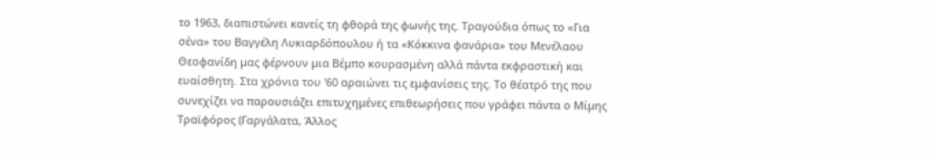το 1963, διαπιστώνει κανείς τη φθορά της φωνής της. Τραγούδια όπως το «Για σένα» του Βαγγέλη Λυκιαρδόπουλου ή τα «Κόκκινα φανάρια» του Μενέλαου Θεοφανίδη μας φέρνουν μια Βέμπο κουρασμένη αλλά πάντα εκφραστική και ευαίσθητη. Στα χρόνια του '60 αραιώνει τις εμφανίσεις της. Το θέατρό της που συνεχίζει να παρουσιάζει επιτυχημένες επιθεωρήσεις που γράφει πάντα ο Μίμης Τραϊφόρος (Γαργάλατα, Άλλος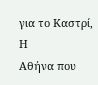για το Καστρί, Η
Αθήνα που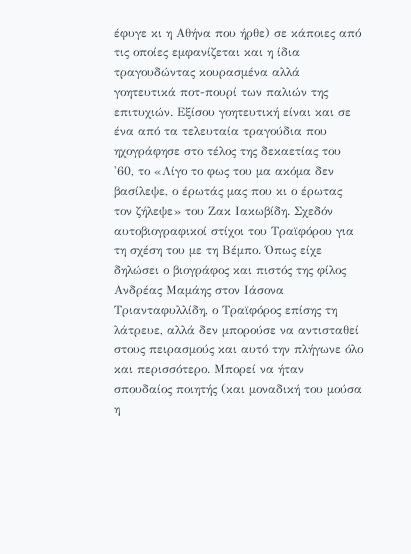έφυγε κι η Αθήνα που ήρθε) σε κάποιες από τις οποίες εμφανίζεται και η ίδια τραγουδώντας κουρασμένα αλλά γοητευτικά ποτ-πουρί των παλιών της επιτυχιών. Εξίσου γοητευτική είναι και σε ένα από τα τελευταία τραγούδια που ηχογράφησε στο τέλος της δεκαετίας του '60, το «Λίγο το φως του μα ακόμα δεν βασίλεψε, ο έρωτάς μας που κι ο έρωτας τον ζήλεψε» του Ζακ Ιακωβίδη. Σχεδόν αυτοβιογραφικοί στίχοι του Τραϊφόρου για τη σχέση του με τη Βέμπο. Όπως είχε δηλώσει ο βιογράφος και πιστός της φίλος Ανδρέας Μαμάης στον Ιάσονα Τριανταφυλλίδη, ο Τραϊφόρος επίσης τη λάτρευε, αλλά δεν μπορούσε να αντισταθεί στους πειρασμούς και αυτό την πλήγωνε όλο και περισσότερο. Μπορεί να ήταν σπουδαίος ποιητής (και μοναδική του μούσα η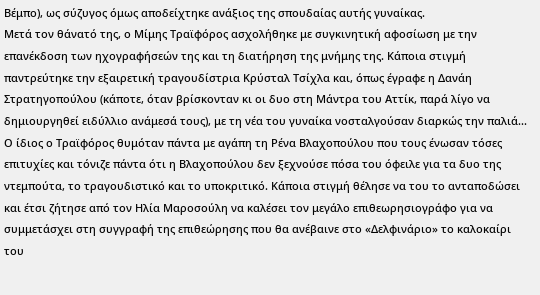Βέμπο), ως σύζυγος όμως αποδείχτηκε ανάξιος της σπουδαίας αυτής γυναίκας.
Μετά τον θάνατό της, ο Μίμης Τραϊφόρος ασχολήθηκε με συγκινητική αφοσίωση με την επανέκδοση των ηχογραφήσεών της και τη διατήρηση της μνήμης της. Κάποια στιγμή παντρεύτηκε την εξαιρετική τραγουδίστρια Κρύσταλ Τσίχλα και, όπως έγραφε η Δανάη Στρατηγοπούλου (κάποτε, όταν βρίσκονταν κι οι δυο στη Μάντρα του Αττίκ, παρά λίγο να δημιουργηθεί ειδύλλιο ανάμεσά τους), με τη νέα του γυναίκα νοσταλγούσαν διαρκώς την παλιά... Ο ίδιος ο Τραϊφόρος θυμόταν πάντα με αγάπη τη Ρένα Βλαχοπούλου που τους ένωσαν τόσες επιτυχίες και τόνιζε πάντα ότι η Βλαχοπούλου δεν ξεχνούσε πόσα του όφειλε για τα δυο της ντεμπούτα, το τραγουδιστικό και το υποκριτικό. Κάποια στιγμή θέλησε να του το ανταποδώσει και έτσι ζήτησε από τον Ηλία Μαροσούλη να καλέσει τον μεγάλο επιθεωρησιογράφο για να συμμετάσχει στη συγγραφή της επιθεώρησης που θα ανέβαινε στο «Δελφινάριο» το καλοκαίρι του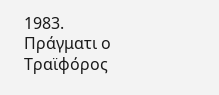1983. Πράγματι ο Τραϊφόρος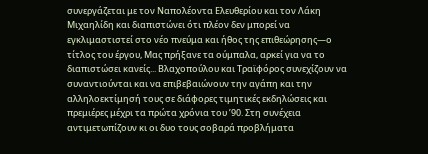συνεργάζεται με τον Ναπολέοντα Ελευθερίου και τον Λάκη Μιχαηλίδη και διαπιστώνει ότι πλέον δεν μπορεί να εγκλιμαστιστεί στο νέο πνεύμα και ήθος της επιθεώρησης—ο τίτλος του έργου, Μας πρήξανε τα ούμπαλα, αρκεί για να το διαπιστώσει κανείς... Βλαχοπούλου και Τραϊφόρος συνεχίζουν να συναντιούνται και να επιβεβαιώνουν την αγάπη και την αλληλοεκτίμησή τους σε διάφορες τιμητικές εκδηλώσεις και πρεμιέρες μέχρι τα πρώτα χρόνια του ’90. Στη συνέχεια αντιμετωπίζουν κι οι δυο τους σοβαρά προβλήματα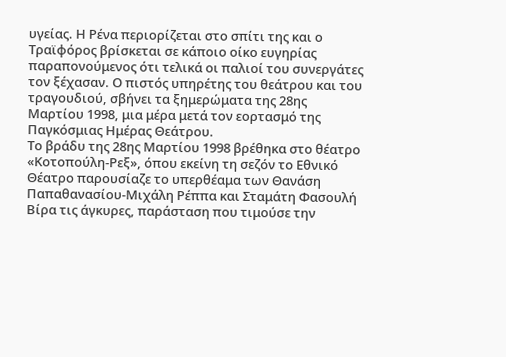υγείας. Η Ρένα περιορίζεται στο σπίτι της και ο Τραϊφόρος βρίσκεται σε κάποιο οίκο ευγηρίας παραπονούμενος ότι τελικά οι παλιοί του συνεργάτες τον ξέχασαν. Ο πιστός υπηρέτης του θεάτρου και του τραγουδιού, σβήνει τα ξημερώματα της 28ης Μαρτίου 1998, μια μέρα μετά τον εορτασμό της Παγκόσμιας Ημέρας Θεάτρου.
Το βράδυ της 28ης Μαρτίου 1998 βρέθηκα στο θέατρο «Κοτοπούλη-Ρεξ», όπου εκείνη τη σεζόν το Εθνικό Θέατρο παρουσίαζε το υπερθέαμα των Θανάση Παπαθανασίου-Μιχάλη Ρέππα και Σταμάτη Φασουλή Βίρα τις άγκυρες, παράσταση που τιμούσε την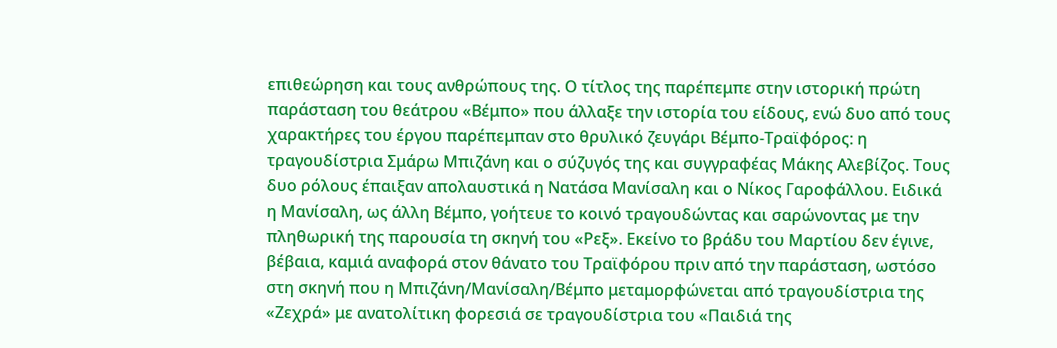επιθεώρηση και τους ανθρώπους της. Ο τίτλος της παρέπεμπε στην ιστορική πρώτη παράσταση του θεάτρου «Βέμπο» που άλλαξε την ιστορία του είδους, ενώ δυο από τους χαρακτήρες του έργου παρέπεμπαν στο θρυλικό ζευγάρι Βέμπο-Τραϊφόρος: η τραγουδίστρια Σμάρω Μπιζάνη και ο σύζυγός της και συγγραφέας Μάκης Αλεβίζος. Τους δυο ρόλους έπαιξαν απολαυστικά η Νατάσα Μανίσαλη και ο Νίκος Γαροφάλλου. Ειδικά η Μανίσαλη, ως άλλη Βέμπο, γοήτευε το κοινό τραγουδώντας και σαρώνοντας με την πληθωρική της παρουσία τη σκηνή του «Ρεξ». Εκείνο το βράδυ του Μαρτίου δεν έγινε, βέβαια, καμιά αναφορά στον θάνατο του Τραϊφόρου πριν από την παράσταση, ωστόσο στη σκηνή που η Μπιζάνη/Μανίσαλη/Βέμπο μεταμορφώνεται από τραγουδίστρια της «Ζεχρά» με ανατολίτικη φορεσιά σε τραγουδίστρια του «Παιδιά της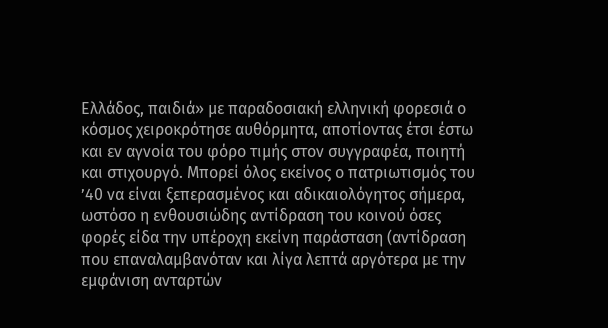Ελλάδος, παιδιά» με παραδοσιακή ελληνική φορεσιά ο κόσμος χειροκρότησε αυθόρμητα, αποτίοντας έτσι έστω και εν αγνοία του φόρο τιμής στον συγγραφέα, ποιητή και στιχουργό. Μπορεί όλος εκείνος ο πατριωτισμός του ’40 να είναι ξεπερασμένος και αδικαιολόγητος σήμερα, ωστόσο η ενθουσιώδης αντίδραση του κοινού όσες φορές είδα την υπέροχη εκείνη παράσταση (αντίδραση που επαναλαμβανόταν και λίγα λεπτά αργότερα με την εμφάνιση ανταρτών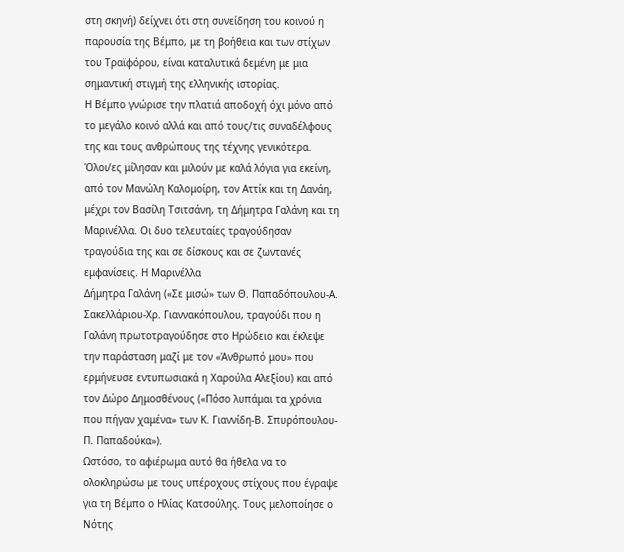στη σκηνή) δείχνει ότι στη συνείδηση του κοινού η παρουσία της Βέμπο, με τη βοήθεια και των στίχων του Τραϊφόρου, είναι καταλυτικά δεμένη με μια σημαντική στιγμή της ελληνικής ιστορίας.
Η Βέμπο γνώρισε την πλατιά αποδοχή όχι μόνο από το μεγάλο κοινό αλλά και από τους/τις συναδέλφους της και τους ανθρώπους της τέχνης γενικότερα. Όλοι/ες μίλησαν και μιλούν με καλά λόγια για εκείνη, από τον Μανώλη Καλομοίρη, τον Αττίκ και τη Δανάη, μέχρι τον Βασίλη Τσιτσάνη, τη Δήμητρα Γαλάνη και τη Μαρινέλλα. Οι δυο τελευταίες τραγούδησαν τραγούδια της και σε δίσκους και σε ζωντανές εμφανίσεις. Η Μαρινέλλα
Δήμητρα Γαλάνη («Σε μισώ» των Θ. Παπαδόπουλου-Α. Σακελλάριου-Χρ. Γιαννακόπουλου, τραγούδι που η Γαλάνη πρωτοτραγούδησε στο Ηρώδειο και έκλεψε την παράσταση μαζί με τον «Άνθρωπό μου» που ερμήνευσε εντυπωσιακά η Χαρούλα Αλεξίου) και από τον Δώρο Δημοσθένους («Πόσο λυπάμαι τα χρόνια που πήγαν χαμένα» των Κ. Γιαννίδη-Β. Σπυρόπουλου-Π. Παπαδούκα»).
Ωστόσο, το αφιέρωμα αυτό θα ήθελα να το ολοκληρώσω με τους υπέροχους στίχους που έγραψε για τη Βέμπο ο Ηλίας Κατσούλης. Τους μελοποίησε ο
Νότης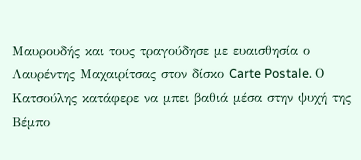Μαυρουδής και τους τραγούδησε με ευαισθησία ο Λαυρέντης Μαχαιρίτσας στον δίσκο Carte Postale. Ο Κατσούλης κατάφερε να μπει βαθιά μέσα στην ψυχή της Βέμπο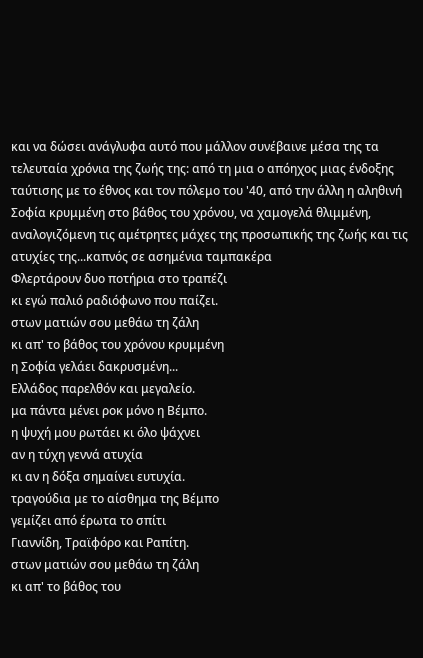και να δώσει ανάγλυφα αυτό που μάλλον συνέβαινε μέσα της τα τελευταία χρόνια της ζωής της: από τη μια ο απόηχος μιας ένδοξης ταύτισης με το έθνος και τον πόλεμο του '40, από την άλλη η αληθινή Σοφία κρυμμένη στο βάθος του χρόνου, να χαμογελά θλιμμένη, αναλογιζόμενη τις αμέτρητες μάχες της προσωπικής της ζωής και τις ατυχίες της...καπνός σε ασημένια ταμπακέρα
Φλερτάρουν δυο ποτήρια στο τραπέζι
κι εγώ παλιό ραδιόφωνο που παίζει.
στων ματιών σου μεθάω τη ζάλη
κι απ' το βάθος του χρόνου κρυμμένη
η Σοφία γελάει δακρυσμένη...
Ελλάδος παρελθόν και μεγαλείο.
μα πάντα μένει ροκ μόνο η Βέμπο.
η ψυχή μου ρωτάει κι όλο ψάχνει
αν η τύχη γεννά ατυχία
κι αν η δόξα σημαίνει ευτυχία.
τραγούδια με το αίσθημα της Βέμπο
γεμίζει από έρωτα το σπίτι
Γιαννίδη, Τραϊφόρο και Ραπίτη.
στων ματιών σου μεθάω τη ζάλη
κι απ' το βάθος του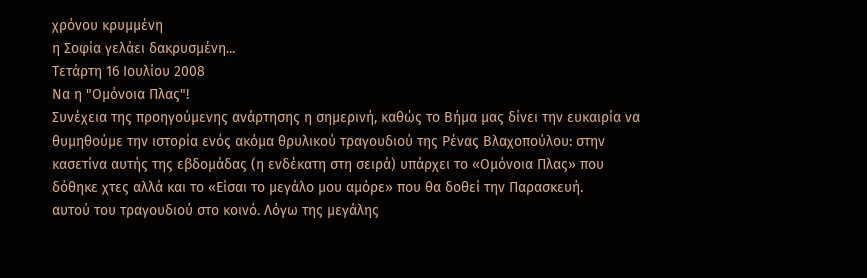χρόνου κρυμμένη
η Σοφία γελάει δακρυσμένη...
Τετάρτη 16 Ιουλίου 2008
Να η "Ομόνοια Πλας"!
Συνέχεια της προηγούμενης ανάρτησης η σημερινή, καθώς το Βήμα μας δίνει την ευκαιρία να θυμηθούμε την ιστορία ενός ακόμα θρυλικού τραγουδιού της Ρένας Βλαχοπούλου: στην κασετίνα αυτής της εβδομάδας (η ενδέκατη στη σειρά) υπάρχει το «Ομόνοια Πλας» που δόθηκε χτες αλλά και το «Είσαι το μεγάλο μου αμόρε» που θα δοθεί την Παρασκευή.
αυτού του τραγουδιού στο κοινό. Λόγω της μεγάλης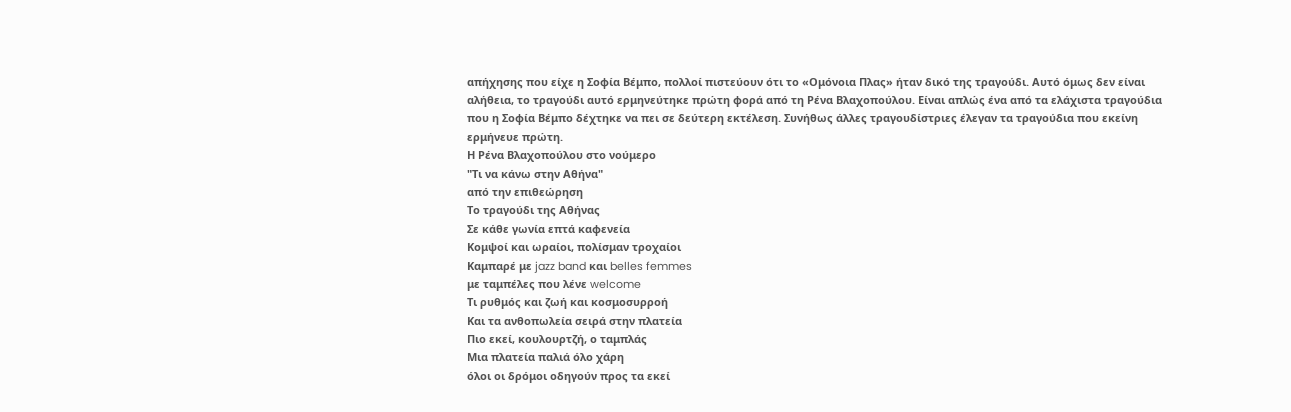απήχησης που είχε η Σοφία Βέμπο, πολλοί πιστεύουν ότι το «Ομόνοια Πλας» ήταν δικό της τραγούδι. Αυτό όμως δεν είναι αλήθεια, το τραγούδι αυτό ερμηνεύτηκε πρώτη φορά από τη Ρένα Βλαχοπούλου. Είναι απλώς ένα από τα ελάχιστα τραγούδια που η Σοφία Βέμπο δέχτηκε να πει σε δεύτερη εκτέλεση. Συνήθως άλλες τραγουδίστριες έλεγαν τα τραγούδια που εκείνη ερμήνευε πρώτη.
Η Ρένα Βλαχοπούλου στο νούμερο
"Τι να κάνω στην Αθήνα"
από την επιθεώρηση
Το τραγούδι της Αθήνας
Σε κάθε γωνία επτά καφενεία
Κομψοί και ωραίοι, πολίσμαν τροχαίοι
Καμπαρέ με jazz band και belles femmes
με ταμπέλες που λένε welcome
Τι ρυθμός και ζωή και κοσμοσυρροή
Και τα ανθοπωλεία σειρά στην πλατεία
Πιο εκεί, κουλουρτζή, ο ταμπλάς
Μια πλατεία παλιά όλο χάρη
όλοι οι δρόμοι οδηγούν προς τα εκεί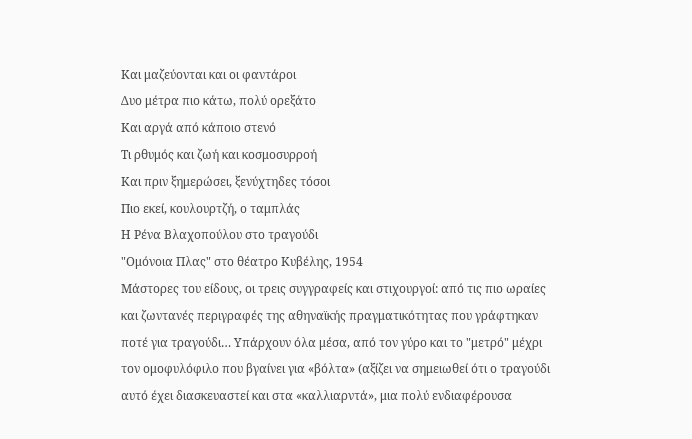Και μαζεύονται και οι φαντάροι
Δυο μέτρα πιο κάτω, πολύ ορεξάτο
Και αργά από κάποιο στενό
Τι ρθυμός και ζωή και κοσμοσυρροή
Και πριν ξημερώσει, ξενύχτηδες τόσοι
Πιο εκεί, κουλουρτζή, ο ταμπλάς
Η Ρένα Βλαχοπούλου στο τραγούδι
"Ομόνοια Πλας" στο θέατρο Κυβέλης, 1954
Μάστορες του είδους, οι τρεις συγγραφείς και στιχουργοί: από τις πιο ωραίες και ζωντανές περιγραφές της αθηναϊκής πραγματικότητας που γράφτηκαν ποτέ για τραγούδι… Υπάρχουν όλα μέσα, από τον γύρο και το "μετρό" μέχρι τον ομοφυλόφιλο που βγαίνει για «βόλτα» (αξίζει να σημειωθεί ότι ο τραγούδι αυτό έχει διασκευαστεί και στα «καλλιαρντά», μια πολύ ενδιαφέρουσα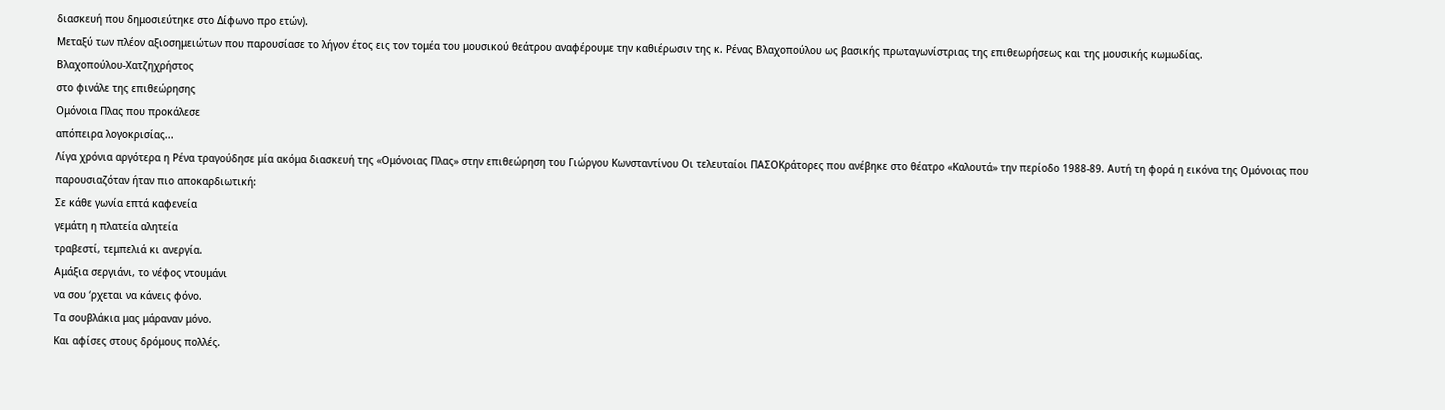διασκευή που δημοσιεύτηκε στο Δίφωνο προ ετών).
Μεταξύ των πλέον αξιοσημειώτων που παρουσίασε το λήγον έτος εις τον τομέα του μουσικού θεάτρου αναφέρουμε την καθιέρωσιν της κ. Ρένας Βλαχοπούλου ως βασικής πρωταγωνίστριας της επιθεωρήσεως και της μουσικής κωμωδίας.
Βλαχοπούλου-Χατζηχρήστος
στο φινάλε της επιθεώρησης
Ομόνοια Πλας που προκάλεσε
απόπειρα λογοκρισίας...
Λίγα χρόνια αργότερα η Ρένα τραγούδησε μία ακόμα διασκευή της «Ομόνοιας Πλας» στην επιθεώρηση του Γιώργου Κωνσταντίνου Οι τελευταίοι ΠΑΣΟΚράτορες που ανέβηκε στο θέατρο «Καλουτά» την περίοδο 1988-89. Αυτή τη φορά η εικόνα της Ομόνοιας που παρουσιαζόταν ήταν πιο αποκαρδιωτική:
Σε κάθε γωνία επτά καφενεία
γεμάτη η πλατεία αλητεία
τραβεστί, τεμπελιά κι ανεργία.
Αμάξια σεργιάνι, το νέφος ντουμάνι
να σου ‘ρχεται να κάνεις φόνο.
Τα σουβλάκια μας μάραναν μόνο.
Και αφίσες στους δρόμους πολλές.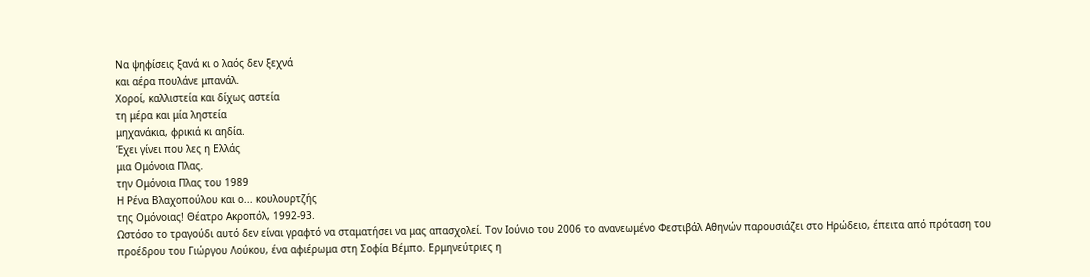Να ψηφίσεις ξανά κι ο λαός δεν ξεχνά
και αέρα πουλάνε μπανάλ.
Χοροί, καλλιστεία και δίχως αστεία
τη μέρα και μία ληστεία
μηχανάκια, φρικιά κι αηδία.
Έχει γίνει που λες η Ελλάς
μια Ομόνοια Πλας.
την Ομόνοια Πλας του 1989
Η Ρένα Βλαχοπούλου και ο... κουλουρτζής
της Ομόνοιας! Θέατρο Ακροπόλ, 1992-93.
Ωστόσο το τραγούδι αυτό δεν είναι γραφτό να σταματήσει να μας απασχολεί. Τον Ιούνιο του 2006 το ανανεωμένο Φεστιβάλ Αθηνών παρουσιάζει στο Ηρώδειο, έπειτα από πρόταση του προέδρου του Γιώργου Λούκου, ένα αφιέρωμα στη Σοφία Βέμπο. Ερμηνεύτριες η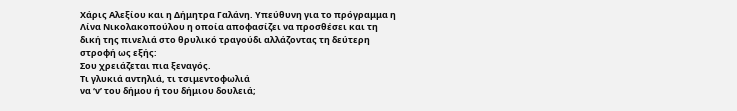Χάρις Αλεξίου και η Δήμητρα Γαλάνη. Υπεύθυνη για το πρόγραμμα η Λίνα Νικολακοπούλου η οποία αποφασίζει να προσθέσει και τη δική της πινελιά στο θρυλικό τραγούδι αλλάζοντας τη δεύτερη στροφή ως εξής:
Σου χρειάζεται πια ξεναγός.
Τι γλυκιά αντηλιά, τι τσιμεντοφωλιά
να ‘ν’ του δήμου ή του δήμιου δουλειά;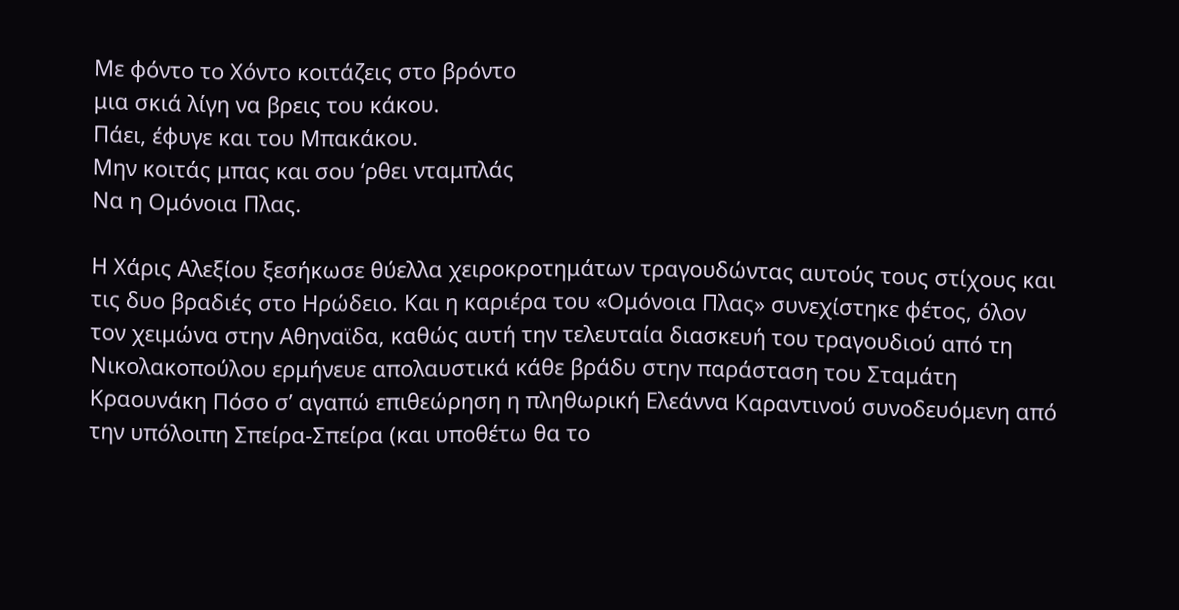Με φόντο το Χόντο κοιτάζεις στο βρόντο
μια σκιά λίγη να βρεις του κάκου.
Πάει, έφυγε και του Μπακάκου.
Μην κοιτάς μπας και σου ‘ρθει νταμπλάς
Να η Ομόνοια Πλας.

Η Χάρις Αλεξίου ξεσήκωσε θύελλα χειροκροτημάτων τραγουδώντας αυτούς τους στίχους και τις δυο βραδιές στο Ηρώδειο. Και η καριέρα του «Ομόνοια Πλας» συνεχίστηκε φέτος, όλον τον χειμώνα στην Αθηναϊδα, καθώς αυτή την τελευταία διασκευή του τραγουδιού από τη Νικολακοπούλου ερμήνευε απολαυστικά κάθε βράδυ στην παράσταση του Σταμάτη Κραουνάκη Πόσο σ’ αγαπώ επιθεώρηση η πληθωρική Ελεάννα Καραντινού συνοδευόμενη από την υπόλοιπη Σπείρα-Σπείρα (και υποθέτω θα το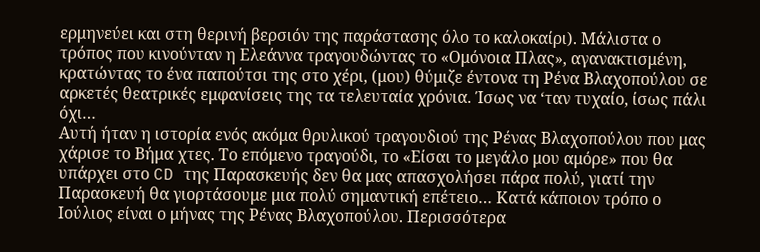ερμηνεύει και στη θερινή βερσιόν της παράστασης όλο το καλοκαίρι). Μάλιστα ο τρόπος που κινούνταν η Ελεάννα τραγουδώντας το «Ομόνοια Πλας», αγανακτισμένη, κρατώντας το ένα παπούτσι της στο χέρι, (μου) θύμιζε έντονα τη Ρένα Βλαχοπούλου σε αρκετές θεατρικές εμφανίσεις της τα τελευταία χρόνια. Ίσως να ‘ταν τυχαίο, ίσως πάλι όχι…
Αυτή ήταν η ιστορία ενός ακόμα θρυλικού τραγουδιού της Ρένας Βλαχοπούλου που μας χάρισε το Βήμα χτες. Το επόμενο τραγούδι, το «Είσαι το μεγάλο μου αμόρε» που θα υπάρχει στο CD της Παρασκευής δεν θα μας απασχολήσει πάρα πολύ, γιατί την Παρασκευή θα γιορτάσουμε μια πολύ σημαντική επέτειο… Κατά κάποιον τρόπο ο Ιούλιος είναι ο μήνας της Ρένας Βλαχοπούλου. Περισσότερα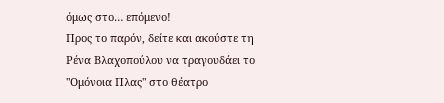όμως στο… επόμενο!
Προς το παρόν, δείτε και ακούστε τη Ρένα Βλαχοπούλου να τραγουδάει το "Ομόνοια Πλας" στο θέατρο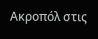Ακροπόλ στις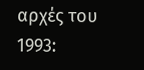αρχές του 1993: